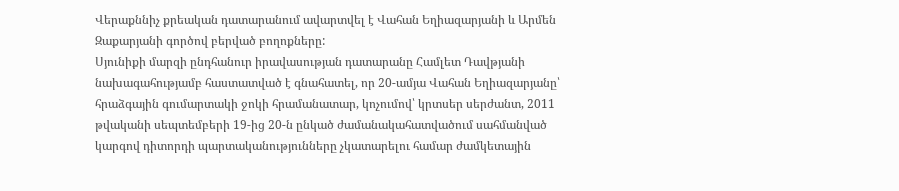Վերաքննիչ քրեական դատարանում ավարտվել է Վահան Եղիազարյանի և Արմեն Զաքարյանի գործով բերված բողոքները:
Սյունիքի մարզի ընդհանուր իրավասության դատարանը Համլետ Դավթյանի նախագահությամբ հաստատված է գնահատել, որ 20-ամյա Վահան Եղիազարյանը՝ հրաձգային գումարտակի ջոկի հրամանատար, կոչումով՝ կրտսեր սերժանտ, 2011 թվականի սեպտեմբերի 19-ից 20-ն ընկած ժամանակահատվածում սահմանված կարգով դիտորդի պարտականությունները չկատարելու համար ժամկետային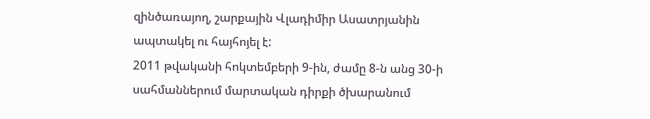զինծառայող, շարքային Վլադիմիր Ասատրյանին ապտակել ու հայհոյել է:
2011 թվականի հոկտեմբերի 9-ին, ժամը 8-ն անց 30-ի սահմաններում մարտական դիրքի ծխարանում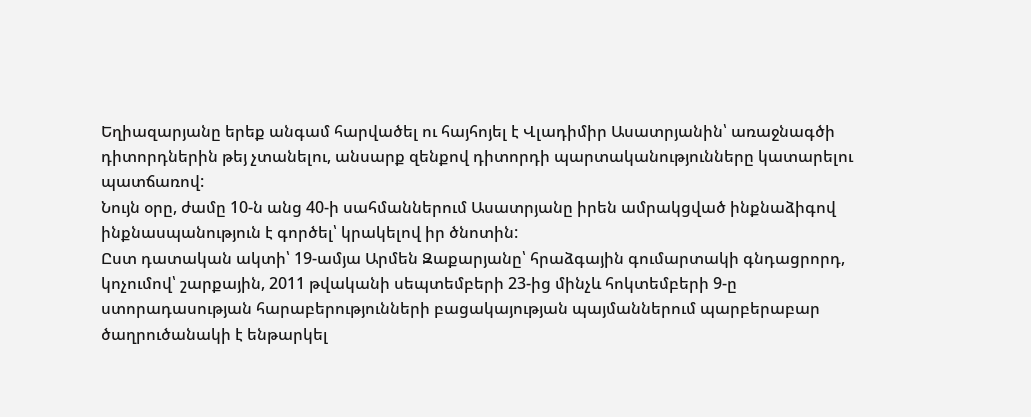Եղիազարյանը երեք անգամ հարվածել ու հայհոյել է Վլադիմիր Ասատրյանին՝ առաջնագծի դիտորդներին թեյ չտանելու, անսարք զենքով դիտորդի պարտականությունները կատարելու պատճառով:
Նույն օրը, ժամը 10-ն անց 40-ի սահմաններում Ասատրյանը իրեն ամրակցված ինքնաձիգով ինքնասպանություն է գործել՝ կրակելով իր ծնոտին:
Ըստ դատական ակտի՝ 19-ամյա Արմեն Զաքարյանը՝ հրաձգային գումարտակի գնդացրորդ, կոչումով՝ շարքային, 2011 թվականի սեպտեմբերի 23-ից մինչև հոկտեմբերի 9-ը ստորադասության հարաբերությունների բացակայության պայմաններում պարբերաբար ծաղրուծանակի է ենթարկել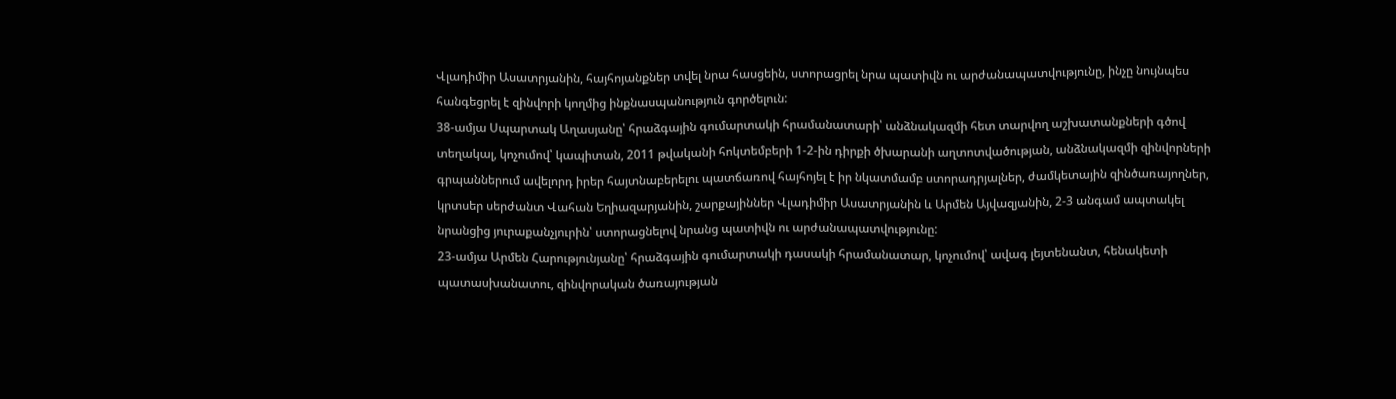Վլադիմիր Ասատրյանին, հայհոյանքներ տվել նրա հասցեին, ստորացրել նրա պատիվն ու արժանապատվությունը, ինչը նույնպես հանգեցրել է զինվորի կողմից ինքնասպանություն գործելուն:
38-ամյա Սպարտակ Աղասյանը՝ հրաձգային գումարտակի հրամանատարի՝ անձնակազմի հետ տարվող աշխատանքների գծով տեղակալ, կոչումով՝ կապիտան, 2011 թվականի հոկտեմբերի 1-2-ին դիրքի ծխարանի աղտոտվածության, անձնակազմի զինվորների գրպաններում ավելորդ իրեր հայտնաբերելու պատճառով հայհոյել է իր նկատմամբ ստորադրյալներ, ժամկետային զինծառայողներ, կրտսեր սերժանտ Վահան Եղիազարյանին, շարքայիններ Վլադիմիր Ասատրյանին և Արմեն Այվազյանին, 2-3 անգամ ապտակել նրանցից յուրաքանչյուրին՝ ստորացնելով նրանց պատիվն ու արժանապատվությունը:
23-ամյա Արմեն Հարությունյանը՝ հրաձգային գումարտակի դասակի հրամանատար, կոչումով՝ ավագ լեյտենանտ, հենակետի պատասխանատու, զինվորական ծառայության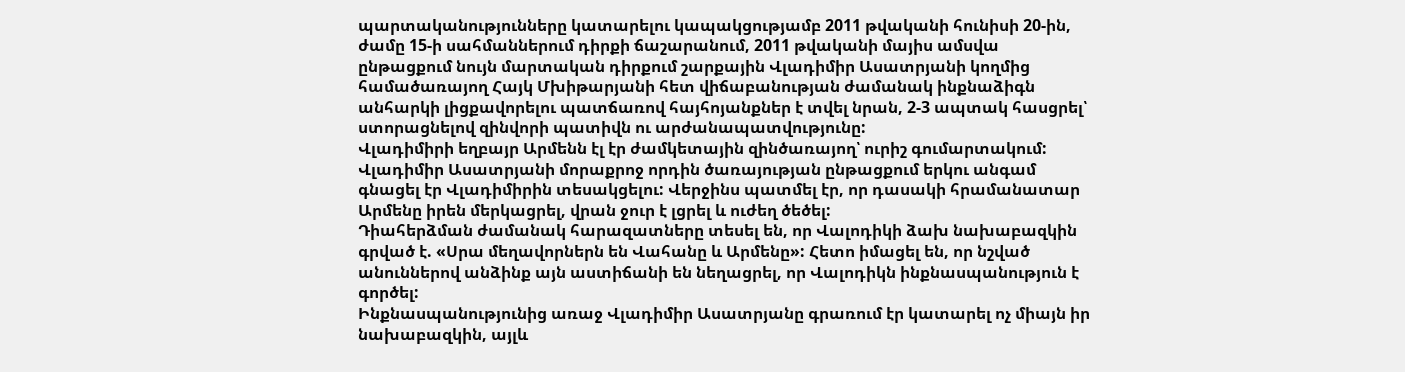պարտականությունները կատարելու կապակցությամբ 2011 թվականի հունիսի 20-ին, ժամը 15-ի սահմաններում դիրքի ճաշարանում, 2011 թվականի մայիս ամսվա ընթացքում նույն մարտական դիրքում շարքային Վլադիմիր Ասատրյանի կողմից համածառայող Հայկ Մխիթարյանի հետ վիճաբանության ժամանակ ինքնաձիգն անհարկի լիցքավորելու պատճառով հայհոյանքներ է տվել նրան, 2-3 ապտակ հասցրել՝ ստորացնելով զինվորի պատիվն ու արժանապատվությունը:
Վլադիմիրի եղբայր Արմենն էլ էր ժամկետային զինծառայող՝ ուրիշ գումարտակում:
Վլադիմիր Ասատրյանի մորաքրոջ որդին ծառայության ընթացքում երկու անգամ գնացել էր Վլադիմիրին տեսակցելու: Վերջինս պատմել էր, որ դասակի հրամանատար Արմենը իրեն մերկացրել, վրան ջուր է լցրել և ուժեղ ծեծել:
Դիահերձման ժամանակ հարազատները տեսել են, որ Վալոդիկի ձախ նախաբազկին գրված է. «Սրա մեղավորներն են Վահանը և Արմենը»: Հետո իմացել են, որ նշված անուններով անձինք այն աստիճանի են նեղացրել, որ Վալոդիկն ինքնասպանություն է գործել:
Ինքնասպանությունից առաջ Վլադիմիր Ասատրյանը գրառում էր կատարել ոչ միայն իր նախաբազկին, այլև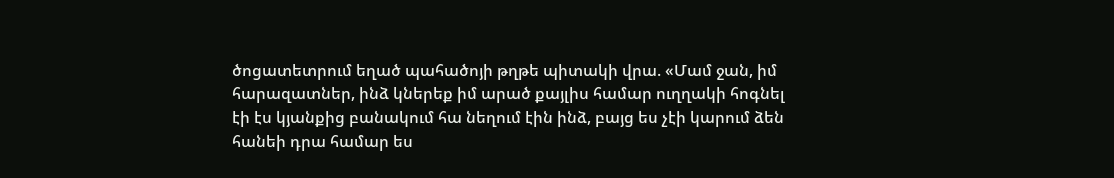ծոցատետրում եղած պահածոյի թղթե պիտակի վրա. «Մամ ջան, իմ հարազատներ, ինձ կներեք իմ արած քայլիս համար ուղղակի հոգնել էի էս կյանքից բանակում հա նեղում էին ինձ, բայց ես չէի կարում ձեն հանեի դրա համար ես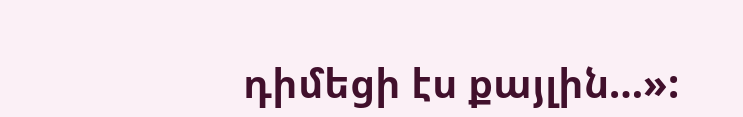դիմեցի էս քայլին…»: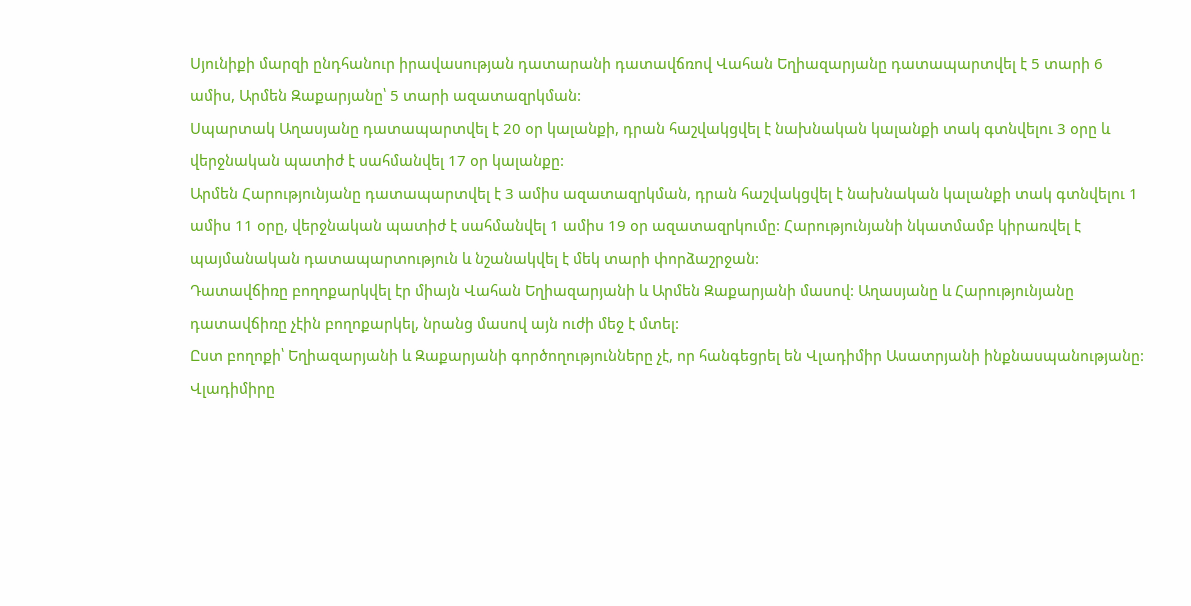Սյունիքի մարզի ընդհանուր իրավասության դատարանի դատավճռով Վահան Եղիազարյանը դատապարտվել է 5 տարի 6 ամիս, Արմեն Զաքարյանը՝ 5 տարի ազատազրկման:
Սպարտակ Աղասյանը դատապարտվել է 20 օր կալանքի, դրան հաշվակցվել է նախնական կալանքի տակ գտնվելու 3 օրը և վերջնական պատիժ է սահմանվել 17 օր կալանքը:
Արմեն Հարությունյանը դատապարտվել է 3 ամիս ազատազրկման, դրան հաշվակցվել է նախնական կալանքի տակ գտնվելու 1 ամիս 11 օրը, վերջնական պատիժ է սահմանվել 1 ամիս 19 օր ազատազրկումը: Հարությունյանի նկատմամբ կիրառվել է պայմանական դատապարտություն և նշանակվել է մեկ տարի փորձաշրջան:
Դատավճիռը բողոքարկվել էր միայն Վահան Եղիազարյանի և Արմեն Զաքարյանի մասով: Աղասյանը և Հարությունյանը դատավճիռը չէին բողոքարկել, նրանց մասով այն ուժի մեջ է մտել:
Ըստ բողոքի՝ Եղիազարյանի և Զաքարյանի գործողությունները չէ, որ հանգեցրել են Վլադիմիր Ասատրյանի ինքնասպանությանը: Վլադիմիրը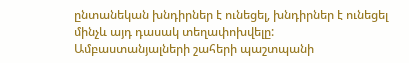ընտանեկան խնդիրներ է ունեցել, խնդիրներ է ունեցել մինչև այդ դասակ տեղափոխվելը:
Ամբաստանյալների շահերի պաշտպանի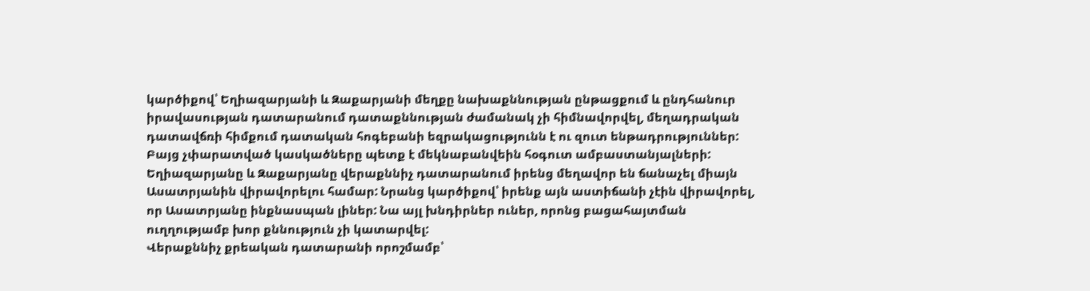կարծիքով՝ Եղիազարյանի և Զաքարյանի մեղքը նախաքննության ընթացքում և ընդհանուր իրավասության դատարանում դատաքննության ժամանակ չի հիմնավորվել, մեղադրական դատավճռի հիմքում դատական հոգեբանի եզրակացությունն է ու զուտ ենթադրություններ: Բայց չփարատված կասկածները պետք է մեկնաբանվեին հօգուտ ամբաստանյալների:
Եղիազարյանը և Զաքարյանը վերաքննիչ դատարանում իրենց մեղավոր են ճանաչել միայն Ասատրյանին վիրավորելու համար: Նրանց կարծիքով՝ իրենք այն աստիճանի չէին վիրավորել, որ Ասատրյանը ինքնասպան լիներ: Նա այլ խնդիրներ ուներ, որոնց բացահայտման ուղղությամբ խոր քննություն չի կատարվել:
Վերաքննիչ քրեական դատարանի որոշմամբ՝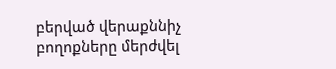բերված վերաքննիչ բողոքները մերժվել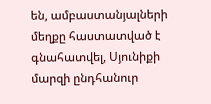են, ամբաստանյալների մեղքը հաստատված է գնահատվել, Սյունիքի մարզի ընդհանուր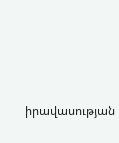իրավասության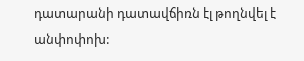դատարանի դատավճիռն էլ թողնվել է անփոփոխ: